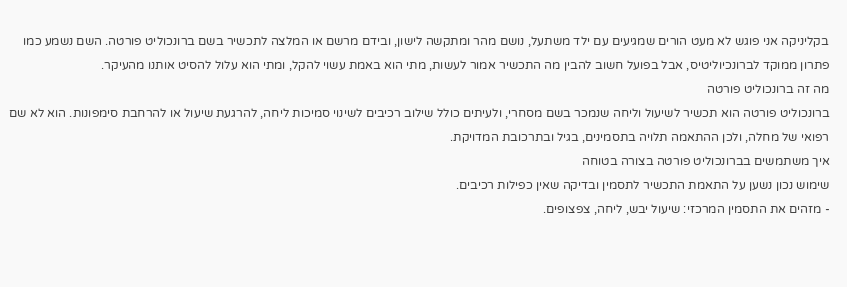בקליניקה אני פוגש לא מעט הורים שמגיעים עם ילד משתעל, נושם מהר ומתקשה לישון, ובידם מרשם או המלצה לתכשיר בשם ברונכוליט פורטה. השם נשמע כמו פתרון ממוקד לברונכיוליטיס, אבל בפועל חשוב להבין מה התכשיר אמור לעשות, מתי הוא באמת עשוי להקל, ומתי הוא עלול להסיט אותנו מהעיקר.
מה זה ברונכוליט פורטה
ברונכוליט פורטה הוא תכשיר לשיעול וליחה שנמכר בשם מסחרי, ולעיתים כולל שילוב רכיבים לשינוי סמיכות ליחה, להרגעת שיעול או להרחבת סימפונות. הוא לא שם רפואי של מחלה, ולכן ההתאמה תלויה בתסמינים, בגיל ובתרכובת המדויקת.
איך משתמשים בברונכוליט פורטה בצורה בטוחה
שימוש נכון נשען על התאמת התכשיר לתסמין ובדיקה שאין כפילות רכיבים.
- מזהים את התסמין המרכזי: שיעול יבש, ליחה, צפצופים.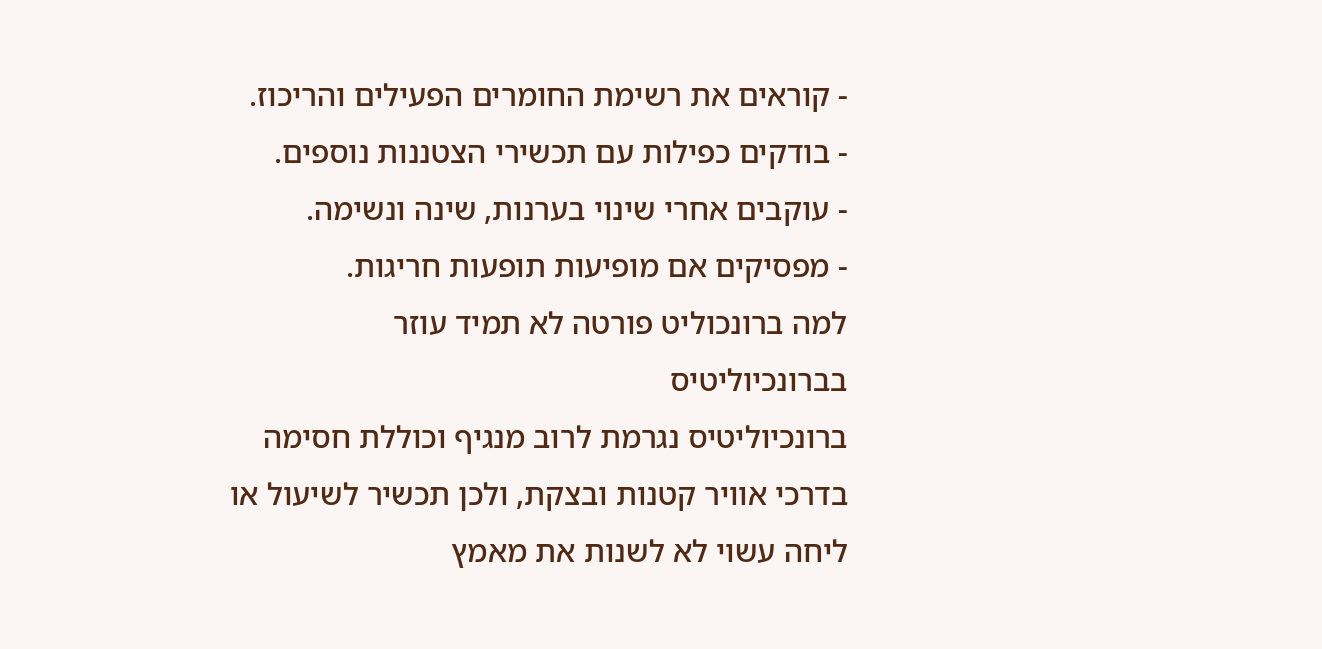- קוראים את רשימת החומרים הפעילים והריכוז.
- בודקים כפילות עם תכשירי הצטננות נוספים.
- עוקבים אחרי שינוי בערנות, שינה ונשימה.
- מפסיקים אם מופיעות תופעות חריגות.
למה ברונכוליט פורטה לא תמיד עוזר בברונכיוליטיס
ברונכיוליטיס נגרמת לרוב מנגיף וכוללת חסימה בדרכי אוויר קטנות ובצקת, ולכן תכשיר לשיעול או ליחה עשוי לא לשנות את מאמץ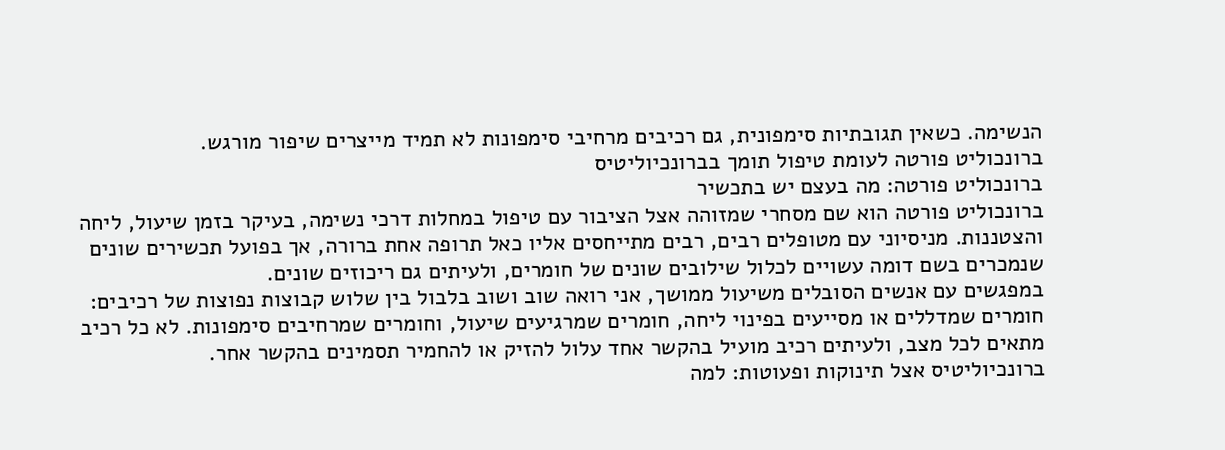הנשימה. כשאין תגובתיות סימפונית, גם רכיבים מרחיבי סימפונות לא תמיד מייצרים שיפור מורגש.
ברונכוליט פורטה לעומת טיפול תומך בברונכיוליטיס
ברונכוליט פורטה: מה בעצם יש בתכשיר
ברונכוליט פורטה הוא שם מסחרי שמזוהה אצל הציבור עם טיפול במחלות דרכי נשימה, בעיקר בזמן שיעול, ליחה והצטננות. מניסיוני עם מטופלים רבים, רבים מתייחסים אליו כאל תרופה אחת ברורה, אך בפועל תכשירים שונים שנמכרים בשם דומה עשויים לכלול שילובים שונים של חומרים, ולעיתים גם ריכוזים שונים.
במפגשים עם אנשים הסובלים משיעול ממושך, אני רואה שוב ושוב בלבול בין שלוש קבוצות נפוצות של רכיבים: חומרים שמדללים או מסייעים בפינוי ליחה, חומרים שמרגיעים שיעול, וחומרים שמרחיבים סימפונות. לא כל רכיב מתאים לכל מצב, ולעיתים רכיב מועיל בהקשר אחד עלול להזיק או להחמיר תסמינים בהקשר אחר.
ברונכיוליטיס אצל תינוקות ופעוטות: למה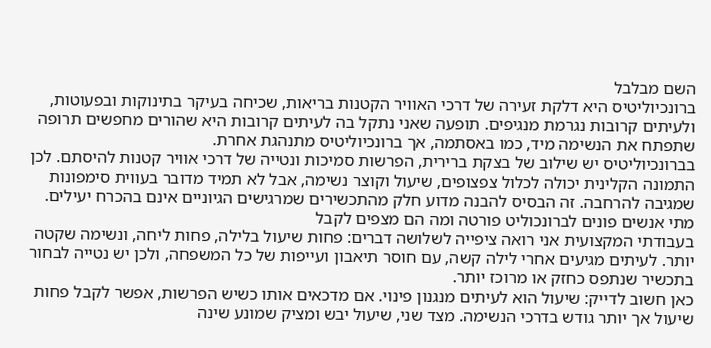השם מבלבל
ברונכיוליטיס היא דלקת זעירה של דרכי האוויר הקטנות בריאות, שכיחה בעיקר בתינוקות ובפעוטות, ולעיתים קרובות נגרמת מנגיפים. תופעה שאני נתקל בה לעיתים קרובות היא שהורים מחפשים תרופה שתפתח את הנשימה מיד, כמו באסתמה, אך ברונכיוליטיס מתנהגת אחרת.
בברונכיוליטיס יש שילוב של בצקת ברירית, הפרשות סמיכות ונטייה של דרכי אוויר קטנות להיסתם. לכן התמונה הקלינית יכולה לכלול צפצופים, שיעול וקוצר נשימה, אבל לא תמיד מדובר בעווית סימפונות שמגיבה להרחבה. זה הבסיס להבנה מדוע חלק מהתכשירים שמרגישים הגיוניים אינם בהכרח יעילים.
מתי אנשים פונים לברונכוליט פורטה ומה הם מצפים לקבל
בעבודתי המקצועית אני רואה ציפייה לשלושה דברים: פחות שיעול בלילה, פחות ליחה, ונשימה שקטה יותר. לעיתים מגיעים אחרי לילה קשה, עם חוסר תיאבון ועייפות של כל המשפחה, ולכן יש נטייה לבחור בתכשיר שנתפס כחזק או מרוכז יותר.
כאן חשוב לדייק: שיעול הוא לעיתים מנגנון פינוי. אם מדכאים אותו כשיש הפרשות, אפשר לקבל פחות שיעול אך יותר גודש בדרכי הנשימה. מצד שני, שיעול יבש ומציק שמונע שינה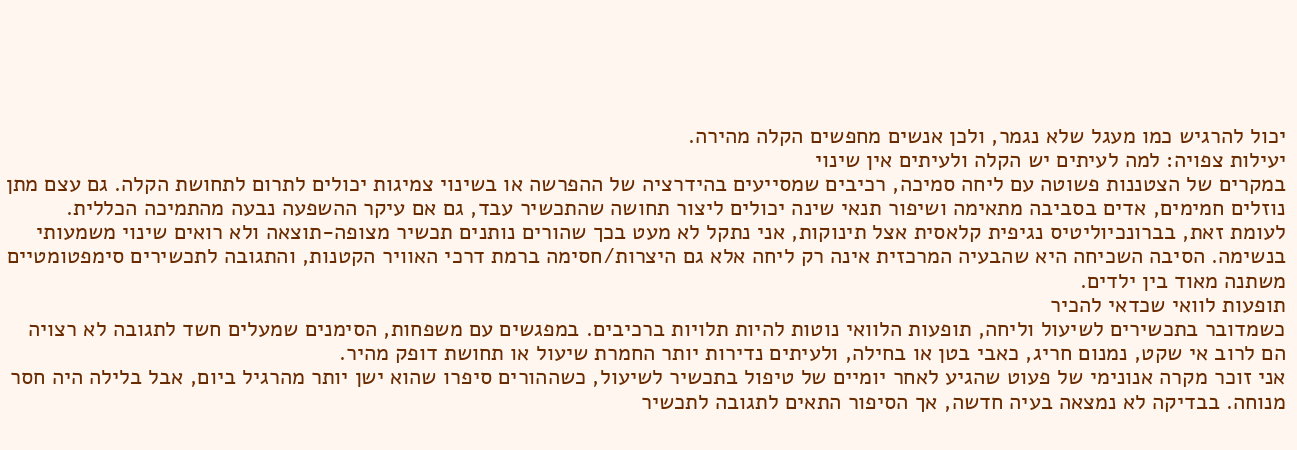יכול להרגיש כמו מעגל שלא נגמר, ולכן אנשים מחפשים הקלה מהירה.
יעילות צפויה: למה לעיתים יש הקלה ולעיתים אין שינוי
במקרים של הצטננות פשוטה עם ליחה סמיכה, רכיבים שמסייעים בהידרציה של ההפרשה או בשינוי צמיגות יכולים לתרום לתחושת הקלה. גם עצם מתן נוזלים חמימים, אדים בסביבה מתאימה ושיפור תנאי שינה יכולים ליצור תחושה שהתכשיר עבד, גם אם עיקר ההשפעה נבעה מהתמיכה הכללית.
לעומת זאת, בברונכיוליטיס נגיפית קלאסית אצל תינוקות, אני נתקל לא מעט בכך שהורים נותנים תכשיר מצופה-תוצאה ולא רואים שינוי משמעותי בנשימה. הסיבה השכיחה היא שהבעיה המרכזית אינה רק ליחה אלא גם היצרות/חסימה ברמת דרכי האוויר הקטנות, והתגובה לתכשירים סימפטומטיים משתנה מאוד בין ילדים.
תופעות לוואי שכדאי להכיר
כשמדובר בתכשירים לשיעול וליחה, תופעות הלוואי נוטות להיות תלויות ברכיבים. במפגשים עם משפחות, הסימנים שמעלים חשד לתגובה לא רצויה הם לרוב אי שקט, נמנום חריג, כאבי בטן או בחילה, ולעיתים נדירות יותר החמרת שיעול או תחושת דופק מהיר.
אני זוכר מקרה אנונימי של פעוט שהגיע לאחר יומיים של טיפול בתכשיר לשיעול, כשההורים סיפרו שהוא ישן יותר מהרגיל ביום, אבל בלילה היה חסר מנוחה. בבדיקה לא נמצאה בעיה חדשה, אך הסיפור התאים לתגובה לתכשיר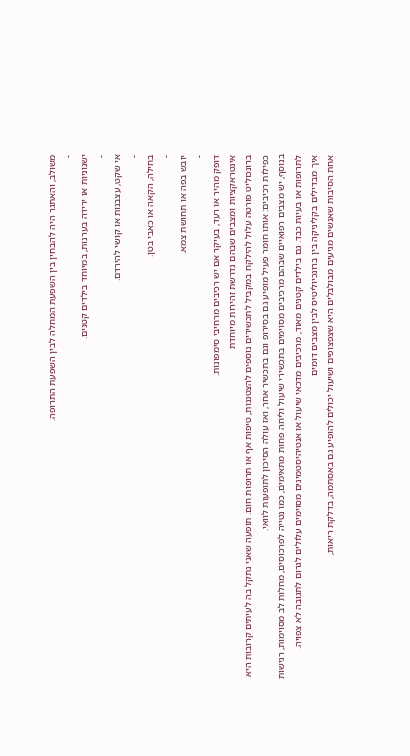משולב, והאתגר היה להבחין בין השפעת המחלה לבין השפעת התרופה.
-
ישנוניות או ירידה בערנות, במיוחד בילדים קטנים.
-
אי שקט, עצבנות או קושי להירדם.
-
בחילה, הקאה או כאבי בטן.
-
יובש בפה או תחושת צמא.
-
דופק מהיר או רעד, בעיקר אם יש רכיבים מרחיבי סימפונות.
אינטראקציות ומצבים שבהם נדרשת זהירות מיוחדת
ברונכוליט פורטה עלול להילקח במקביל לתכשירים נוספים להצטננות, טיפות אף או תרופות חום. תופעה שאני נתקל בה לעיתים קרובות היא כפילות רכיבים: אותו חומר פעיל מופיע גם בסירופ וגם בתכשיר אחר, ואז עולה הסיכון לתופעות לוואי.
בנוסף, יש מצבים רפואיים שבהם מרכיבים מסוימים בתכשירי שיעול וליחה פחות מתאימים, כמו נטייה לפרכוסים, מחלות לב מסוימות, רגישות לתרופות או בעיות כבד. גם בילדים קטנים מאוד, מרכיבים מדכאי שיעול או אנטיהיסטמינים מסוימים עלולים לגרום לתגובה לא צפויה.
איך מבדילים בקליניקה בין ברונכיוליטיס לבין מצבים דומים
אחת הסיבות שאנשים מגיעים מבולבלים היא שצפצופים ושיעול יכולים להופיע גם באסתמה, בדלקת ריאות,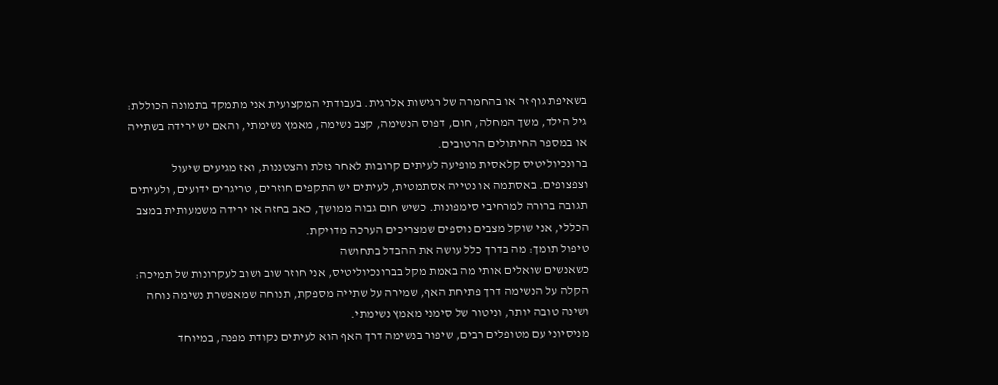בשאיפת גוף זר או בהחמרה של רגישות אלרגית. בעבודתי המקצועית אני מתמקד בתמונה הכוללת: גיל הילד, משך המחלה, חום, דפוס הנשימה, קצב נשימה, מאמץ נשימתי, והאם יש ירידה בשתייה או במספר החיתולים הרטובים.
ברונכיוליטיס קלאסית מופיעה לעיתים קרובות לאחר נזלת והצטננות, ואז מגיעים שיעול וצפצופים. באסתמה או נטייה אסתמטית, לעיתים יש התקפים חוזרים, טריגרים ידועים, ולעיתים תגובה ברורה למרחיבי סימפונות. כשיש חום גבוה ממושך, כאב בחזה או ירידה משמעותית במצב הכללי, אני שוקל מצבים נוספים שמצריכים הערכה מדויקת.
טיפול תומך: מה בדרך כלל עושה את ההבדל בתחושה
כשאנשים שואלים אותי מה באמת מקל בברונכיוליטיס, אני חוזר שוב ושוב לעקרונות של תמיכה: הקלה על הנשימה דרך פתיחת האף, שמירה על שתייה מספקת, תנוחה שמאפשרת נשימה נוחה ושינה טובה יותר, וניטור של סימני מאמץ נשימתי.
מניסיוני עם מטופלים רבים, שיפור בנשימה דרך האף הוא לעיתים נקודת מפנה, במיוחד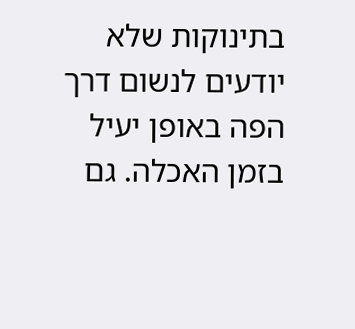בתינוקות שלא יודעים לנשום דרך הפה באופן יעיל בזמן האכלה. גם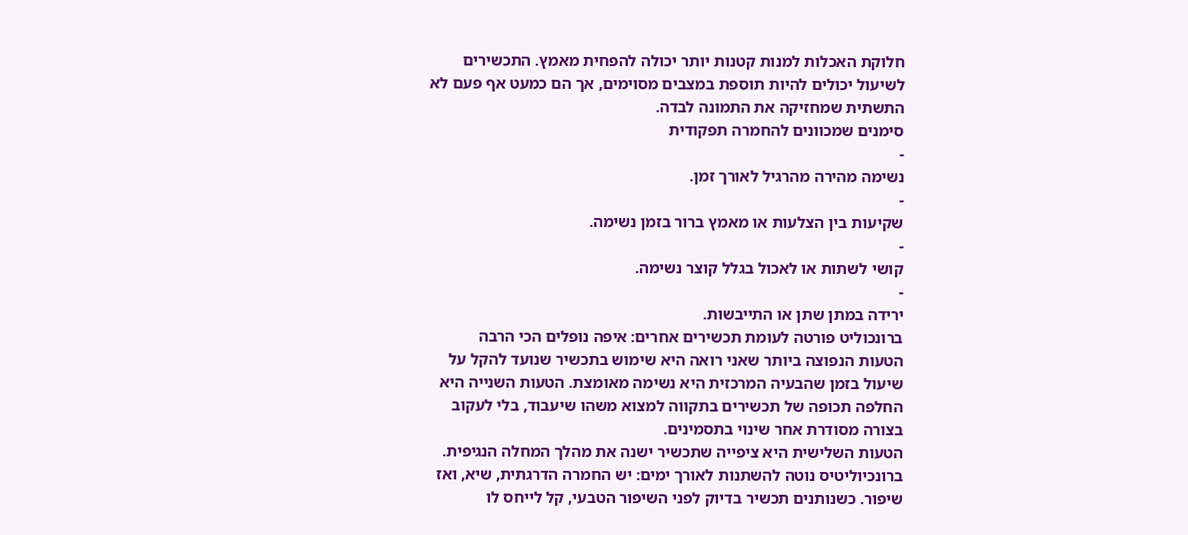חלוקת האכלות למנות קטנות יותר יכולה להפחית מאמץ. התכשירים לשיעול יכולים להיות תוספת במצבים מסוימים, אך הם כמעט אף פעם לא התשתית שמחזיקה את התמונה לבדה.
סימנים שמכוונים להחמרה תפקודית
-
נשימה מהירה מהרגיל לאורך זמן.
-
שקיעות בין הצלעות או מאמץ ברור בזמן נשימה.
-
קושי לשתות או לאכול בגלל קוצר נשימה.
-
ירידה במתן שתן או התייבשות.
ברונכוליט פורטה לעומת תכשירים אחרים: איפה נופלים הכי הרבה
הטעות הנפוצה ביותר שאני רואה היא שימוש בתכשיר שנועד להקל על שיעול בזמן שהבעיה המרכזית היא נשימה מאומצת. הטעות השנייה היא החלפה תכופה של תכשירים בתקווה למצוא משהו שיעבוד, בלי לעקוב בצורה מסודרת אחר שינוי בתסמינים.
הטעות השלישית היא ציפייה שתכשיר ישנה את מהלך המחלה הנגיפית. ברונכיוליטיס נוטה להשתנות לאורך ימים: יש החמרה הדרגתית, שיא, ואז שיפור. כשנותנים תכשיר בדיוק לפני השיפור הטבעי, קל לייחס לו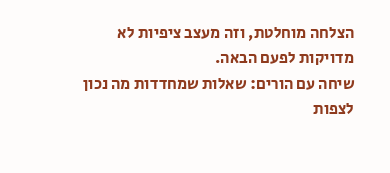הצלחה מוחלטת, וזה מעצב ציפיות לא מדויקות לפעם הבאה.
שיחה עם הורים: שאלות שמחדדות מה נכון לצפות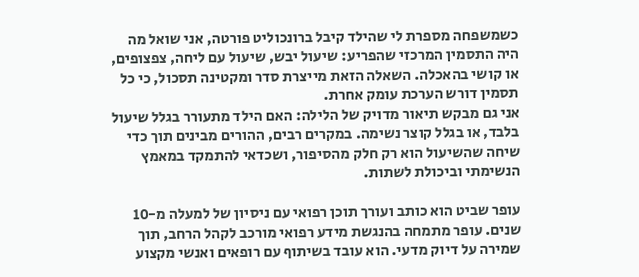כשמשפחה מספרת לי שהילד קיבל ברונכוליט פורטה, אני שואל מה היה התסמין המרכזי שהפריע: שיעול יבש, שיעול עם ליחה, צפצופים, או קושי בהאכלה. השאלה הזאת מייצרת סדר ומקטינה תסכול, כי כל תסמין דורש הערכת עומק אחרת.
אני גם מבקש תיאור מדויק של הלילה: האם הילד מתעורר בגלל שיעול בלבד, או בגלל קוצר נשימה. במקרים רבים, ההורים מבינים תוך כדי שיחה שהשיעול הוא רק חלק מהסיפור, ושכדאי להתמקד במאמץ הנשימתי וביכולת לשתות.

עופר שביט הוא כותב ועורך תוכן רפואי עם ניסיון של למעלה מ-10 שנים. עופר מתמחה בהנגשת מידע רפואי מורכב לקהל הרחב, תוך שמירה על דיוק מדעי. הוא עובד בשיתוף עם רופאים ואנשי מקצוע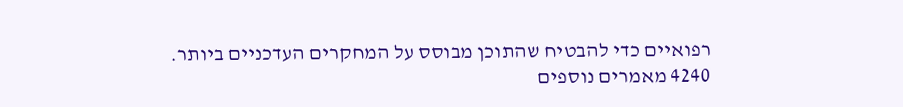רפואיים כדי להבטיח שהתוכן מבוסס על המחקרים העדכניים ביותר.
4240 מאמרים נוספים